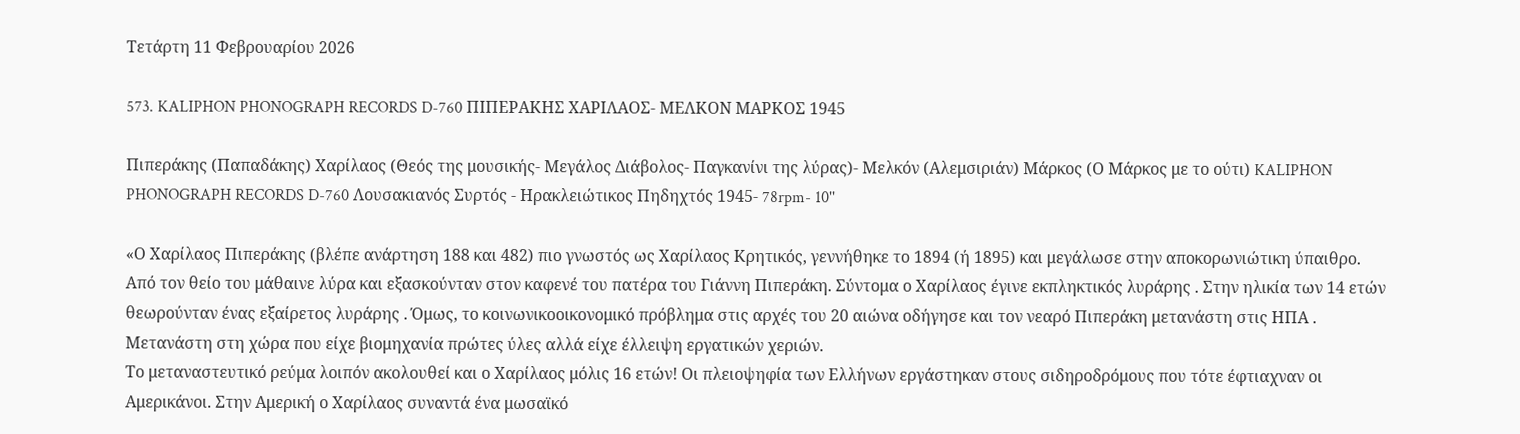Τετάρτη 11 Φεβρουαρίου 2026

573. KALIPHON PHONOGRAPH RECORDS D-760 ΠΙΠΕΡΑΚΗΣ ΧΑΡΙΛΑΟΣ- ΜΕΛΚΟΝ ΜΑΡΚΟΣ 1945

Πιπεράκης (Παπαδάκης) Χαρίλαος (Θεός της μουσικής- Μεγάλος Διάβολος- Παγκανίνι της λύρας)- Μελκόν (Αλεμσιριάν) Μάρκος (Ο Μάρκος με το ούτι) KALIPHON PHONOGRAPH RECORDS D-760 Λουσακιανός Συρτός - Ηρακλειώτικος Πηδηχτός 1945- 78rpm- 10''

«Ο Χαρίλαος Πιπεράκης (βλέπε ανάρτηση 188 και 482) πιο γνωστός ως Χαρίλαος Κρητικός, γεννήθηκε το 1894 (ή 1895) και μεγάλωσε στην αποκορωνιώτικη ύπαιθρο. Από τον θείο του μάθαινε λύρα και εξασκούνταν στον καφενέ του πατέρα του Γιάννη Πιπεράκη. Σύντομα ο Χαρίλαος έγινε εκπληκτικός λυράρης . Στην ηλικία των 14 ετών θεωρούνταν ένας εξαίρετος λυράρης . Όμως, το κοινωνικοοικονομικό πρόβλημα στις αρχές του 20 αιώνα οδήγησε και τον νεαρό Πιπεράκη μετανάστη στις ΗΠΑ . Μετανάστη στη χώρα που είχε βιομηχανία πρώτες ύλες αλλά είχε έλλειψη εργατικών χεριών.
Το μεταναστευτικό ρεύμα λοιπόν ακολουθεί και ο Χαρίλαος μόλις 16 ετών! Οι πλειοψηφία των Ελλήνων εργάστηκαν στους σιδηροδρόμους που τότε έφτιαχναν οι Αμερικάνοι. Στην Αμερική ο Χαρίλαος συναντά ένα μωσαϊκό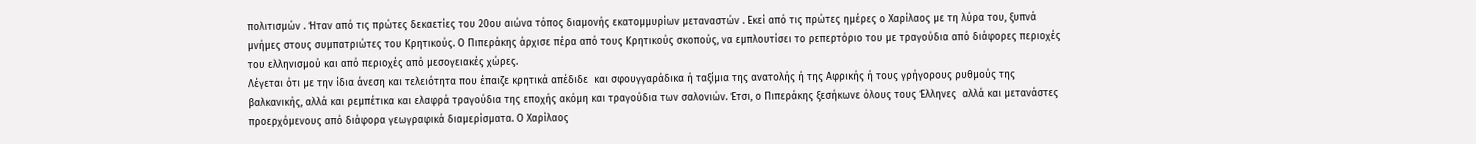πολιτισμών . Ήταν από τις πρώτες δεκαετίες του 20ου αιώνα τόπος διαμονής εκατομμυρίων μεταναστών . Εκεί από τις πρώτες ημέρες ο Χαρίλαος με τη λύρα του, ξυπνά μνήμες στους συμπατριώτες του Κρητικούς. Ο Πιπεράκης άρχισε πέρα από τους Κρητικούς σκοπούς, να εμπλουτίσει το ρεπερτόριο του με τραγούδια από διάφορες περιοχές του ελληνισμού και από περιοχές από μεσογειακές χώρες.
Λέγεται ότι με την ίδια άνεση και τελειότητα που έπαιζε κρητικά απέδιδε  και σφουγγαράδικα ή ταξίμια της ανατολής ή της Αφρικής ή τους γρήγορους ρυθμούς της βαλκανικής, αλλά και ρεμπέτικα και ελαφρά τραγούδια της εποχής ακόμη και τραγούδια των σαλονιών. Έτσι, ο Πιπεράκης ξεσήκωνε όλους τους Έλληνες  αλλά και μετανάστες προερχόμενους από διάφορα γεωγραφικά διαμερίσματα. Ο Χαρίλαος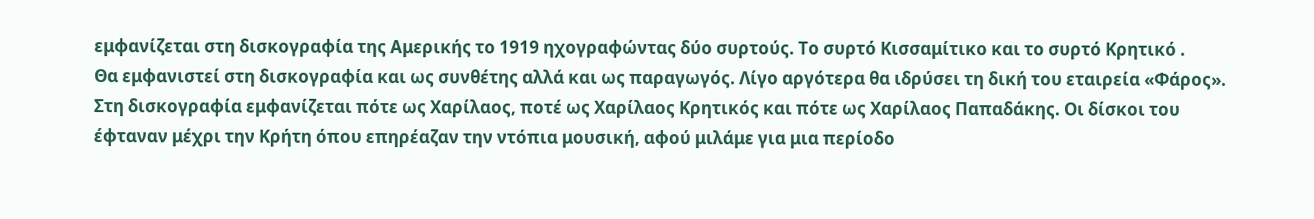εμφανίζεται στη δισκογραφία της Αμερικής το 1919 ηχογραφώντας δύο συρτούς. Το συρτό Κισσαμίτικο και το συρτό Κρητικό .
Θα εμφανιστεί στη δισκογραφία και ως συνθέτης αλλά και ως παραγωγός. Λίγο αργότερα θα ιδρύσει τη δική του εταιρεία «Φάρος». Στη δισκογραφία εμφανίζεται πότε ως Χαρίλαος, ποτέ ως Χαρίλαος Κρητικός και πότε ως Χαρίλαος Παπαδάκης. Οι δίσκοι του έφταναν μέχρι την Κρήτη όπου επηρέαζαν την ντόπια μουσική, αφού μιλάμε για μια περίοδο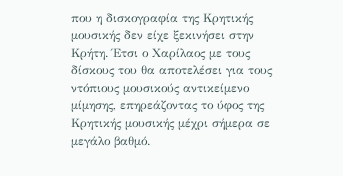που η δισκογραφία της Κρητικής μουσικής δεν είχε ξεκινήσει στην Κρήτη. Έτσι ο Χαρίλαος με τους δίσκους του θα αποτελέσει για τους ντόπιους μουσικούς αντικείμενο μίμησης, επηρεάζοντας το ύφος της  Κρητικής μουσικής μέχρι σήμερα σε μεγάλο βαθμό.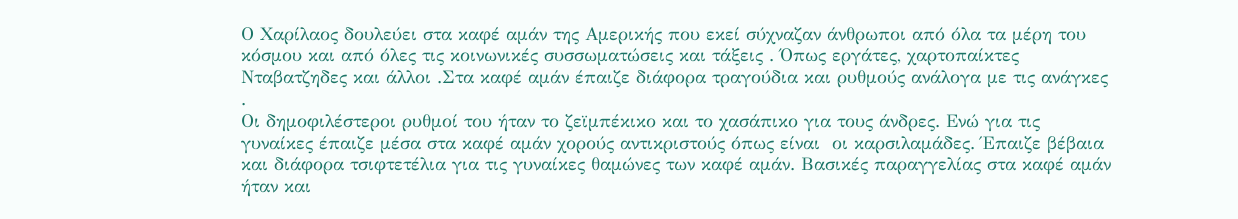Ο Χαρίλαος δουλεύει στα καφέ αμάν της Αμερικής που εκεί σύχναζαν άνθρωποι από όλα τα μέρη του κόσμου και από όλες τις κοινωνικές συσσωματώσεις και τάξεις . Όπως εργάτες, χαρτοπαίκτες Νταβατζηδες και άλλοι .Στα καφέ αμάν έπαιζε διάφορα τραγούδια και ρυθμούς ανάλογα με τις ανάγκες .
Οι δημοφιλέστεροι ρυθμοί του ήταν το ζεϊμπέκικο και το χασάπικο για τους άνδρες. Ενώ για τις γυναίκες έπαιζε μέσα στα καφέ αμάν χορούς αντικριστούς όπως είναι  οι καρσιλαμάδες. Έπαιζε βέβαια και διάφορα τσιφτετέλια για τις γυναίκες θαμώνες των καφέ αμάν. Βασικές παραγγελίας στα καφέ αμάν ήταν και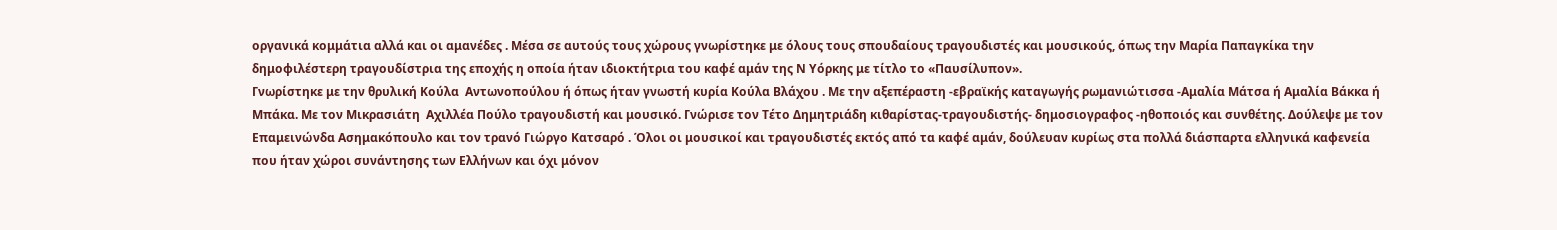οργανικά κομμάτια αλλά και οι αμανέδες . Μέσα σε αυτούς τους χώρους γνωρίστηκε με όλους τους σπουδαίους τραγουδιστές και μουσικούς, όπως την Μαρία Παπαγκίκα την δημοφιλέστερη τραγουδίστρια της εποχής η οποία ήταν ιδιοκτήτρια του καφέ αμάν της Ν Υόρκης με τίτλο το «Παυσίλυπον».
Γνωρίστηκε με την θρυλική Κούλα  Αντωνοπούλου ή όπως ήταν γνωστή κυρία Κούλα Βλάχου . Με την αξεπέραστη -εβραϊκής καταγωγής ρωμανιώτισσα -Αμαλία Μάτσα ή Αμαλία Βάκκα ή Μπάκα. Με τον Μικρασιάτη  Αχιλλέα Πούλo τραγουδιστή και μουσικό. Γνώρισε τον Τέτο Δημητριάδη κιθαρίστας-τραγουδιστής- δημοσιογραφος -ηθοποιός και συνθέτης. Δούλεψε με τον Επαμεινώνδα Ασημακόπουλο και τον τρανό Γιώργο Κατσαρό . Όλοι οι μουσικοί και τραγουδιστές εκτός από τα καφέ αμάν, δούλευαν κυρίως στα πολλά διάσπαρτα ελληνικά καφενεία που ήταν χώροι συνάντησης των Ελλήνων και όχι μόνον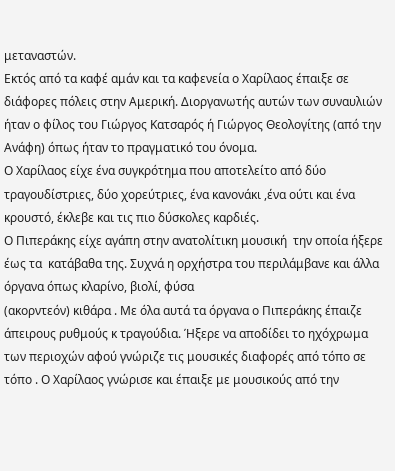μεταναστών.
Εκτός από τα καφέ αμάν και τα καφενεία ο Χαρίλαος έπαιξε σε διάφορες πόλεις στην Αμερική. Διοργανωτής αυτών των συναυλιών ήταν ο φίλος του Γιώργος Κατσαρός ή Γιώργος Θεολογίτης (από την Ανάφη) όπως ήταν το πραγματικό του όνομα.
Ο Χαρίλαος είχε ένα συγκρότημα που αποτελείτο από δύο τραγουδίστριες, δύο χορεύτριες, ένα κανονάκι ,ένα ούτι και ένα κρουστό, έκλεβε και τις πιο δύσκολες καρδιές.
Ο Πιπεράκης είχε αγάπη στην ανατολίτικη μουσική  την οποία ήξερε έως τα  κατάβαθα της. Συχνά η ορχήστρα του περιλάμβανε και άλλα όργανα όπως κλαρίνο, βιολί, φύσα
(ακορντεόν) κιθάρα . Με όλα αυτά τα όργανα ο Πιπεράκης έπαιζε άπειρους ρυθμούς κ τραγούδια. Ήξερε να αποδίδει το ηχόχρωμα των περιοχών αφού γνώριζε τις μουσικές διαφορές από τόπο σε τόπο . Ο Χαρίλαος γνώρισε και έπαιξε με μουσικούς από την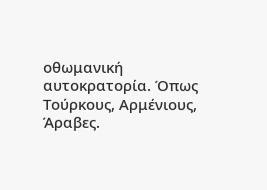οθωμανική αυτοκρατορία. Όπως Τούρκους, Αρμένιους, Άραβες.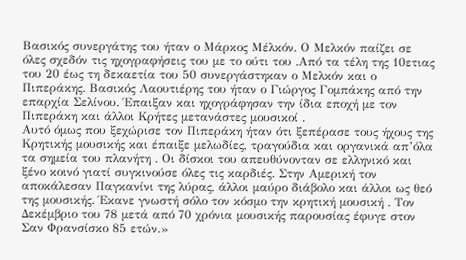Βασικός συνεργάτης του ήταν ο Μάρκος Μέλκόν. Ο Μελκόν παίζει σε όλες σχεδόν τις ηχογραφήσεις του με το ούτι του .Από τα τέλη της 10ετιας του 20 έως τη δεκαετία του 50 συνεργάστηκαν ο Μελκόν και ο Πιπεράκης. Βασικός Λαουτιέρης του ήταν ο Γιώργος Γομπάκης από την επαρχία Σελίνου. Έπαιξαν και ηχογράφησαν την ίδια εποχή με τον Πιπεράκη και άλλοι Κρήτες μετανάστες μουσικοί .
Αυτό όμως που ξεχώρισε τον Πιπεράκη ήταν ότι ξεπέρασε τους ήχους της Κρητικής μουσικής και έπαιξε μελωδίες, τραγούδια και οργανικά απ’όλα τα σημεία του πλανήτη . Οι δίσκοι του απευθύνονταν σε ελληνικό και ξένο κοινό γιατί συγκινούσε όλες τις καρδιές. Στην Αμερική τον αποκάλεσαν Παγκανίνι της λύρας, άλλοι μαύρο διάβολο και άλλοι ως θεό της μουσικής. Έκανε γνωστή σόλο τον κόσμο την κρητική μουσική . Τον Δεκέμβριο του 78 μετά από 70 χρόνια μουσικής παρουσίας έφυγε στον Σαν Φρανσίσκο 85 ετών.»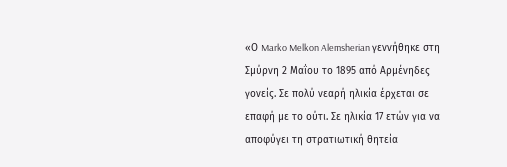«Ο Marko Melkon Alemsherian γεννήθηκε στη Σμύρνη 2 Μαΐου το 1895 από Αρμένηδες γονείς. Σε πολύ νεαρή ηλικία έρχεται σε επαφή με το ούτι. Σε ηλικία 17 ετών για να αποφύγει τη στρατιωτική θητεία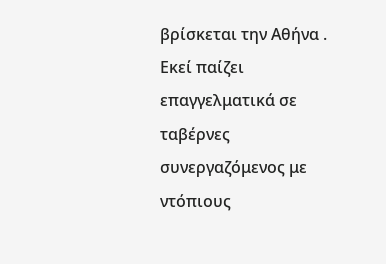βρίσκεται την Αθήνα . Εκεί παίζει επαγγελματικά σε ταβέρνες συνεργαζόμενος με ντόπιους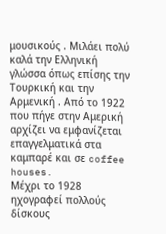μουσικούς . Μιλάει πολύ καλά την Ελληνική γλώσσα όπως επίσης την Τουρκική και την Αρμενική . Από το 1922 που πήγε στην Αμερική αρχίζει να εμφανίζεται επαγγελματικά στα καμπαρέ και σε coffee houses.
Μέχρι το 1928 ηχογραφεί πολλούς δίσκους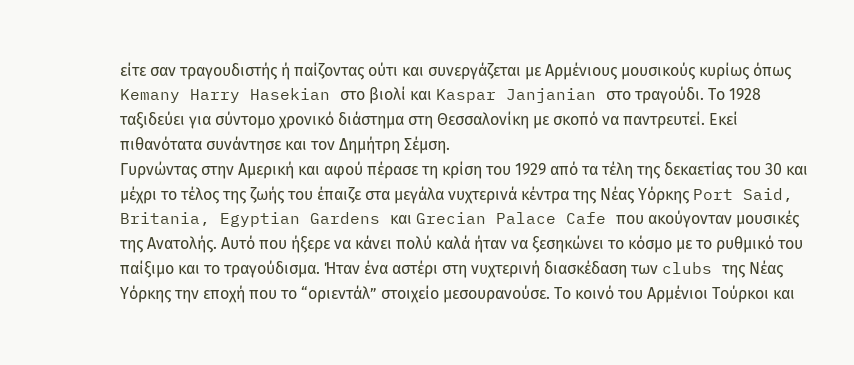είτε σαν τραγουδιστής ή παίζοντας ούτι και συνεργάζεται με Αρμένιους μουσικούς κυρίως όπως Kemany Harry Hasekian στο βιολί και Kaspar Janjanian στο τραγούδι. Το 1928 ταξιδεύει για σύντομο χρονικό διάστημα στη Θεσσαλονίκη με σκοπό να παντρευτεί. Εκεί πιθανότατα συνάντησε και τον Δημήτρη Σέμση.
Γυρνώντας στην Αμερική και αφού πέρασε τη κρίση του 1929 από τα τέλη της δεκαετίας του 30 και μέχρι το τέλος της ζωής του έπαιζε στα μεγάλα νυχτερινά κέντρα της Νέας Υόρκης Port Said, Britania, Egyptian Gardens και Grecian Palace Cafe που ακούγονταν μουσικές της Ανατολής. Αυτό που ήξερε να κάνει πολύ καλά ήταν να ξεσηκώνει το κόσμο με το ρυθμικό του παίξιμο και το τραγούδισμα. Ήταν ένα αστέρι στη νυχτερινή διασκέδαση των clubs της Νέας Υόρκης την εποχή που το “οριεντάλ” στοιχείο μεσουρανούσε. Το κοινό του Αρμένιοι Τούρκοι και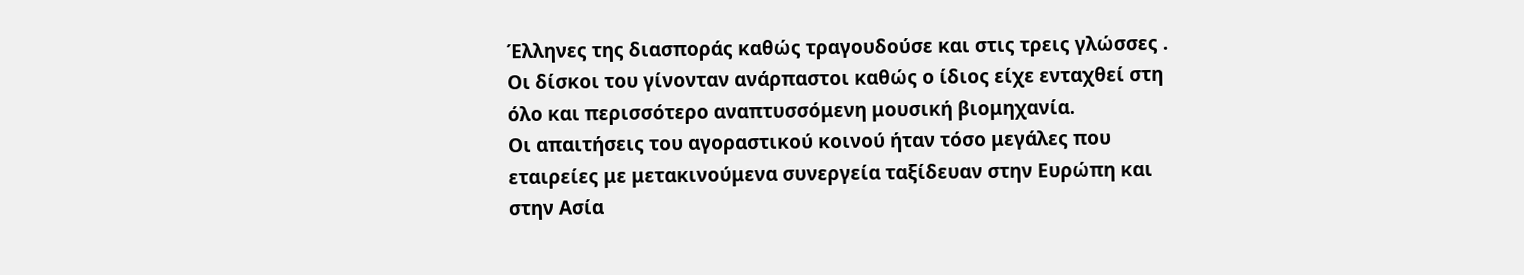Έλληνες της διασποράς καθώς τραγουδούσε και στις τρεις γλώσσες . Οι δίσκοι του γίνονταν ανάρπαστοι καθώς ο ίδιος είχε ενταχθεί στη όλο και περισσότερο αναπτυσσόμενη μουσική βιομηχανία.
Οι απαιτήσεις του αγοραστικού κοινού ήταν τόσο μεγάλες που εταιρείες με μετακινούμενα συνεργεία ταξίδευαν στην Ευρώπη και στην Ασία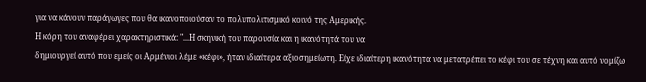για να κάνουν παράγωγες που θα ικανοποιούσαν το πολυπολιτισμικό κοινό της Αμερικής.
Η κόρη του αναφέρει χαρακτηριστικά: "...Η σκηνική του παρουσία και η ικανότητά του να
δημιουργεί αυτό που εμείς οι Αρμένιοι λέμε «κέφι», ήταν ιδιαίτερα αξιοσημείωτη. Είχε ιδιαίτερη ικανότητα να μετατρέπει το κέφι του σε τέχνη και αυτό νομίζω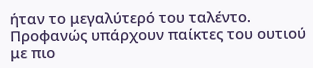ήταν το μεγαλύτερό του ταλέντο. Προφανώς υπάρχουν παίκτες του ουτιού με πιο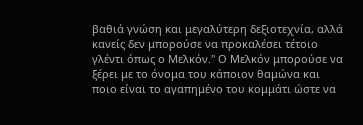βαθιά γνώση και μεγαλύτερη δεξιοτεχνία, αλλά κανείς δεν μπορούσε να προκαλέσει τέτοιο γλέντι όπως ο Μελκόν." Ο Μελκόν μπορούσε να ξέρει με το όνομα του κάποιον θαμώνα και ποιο είναι το αγαπημένο του κομμάτι ώστε να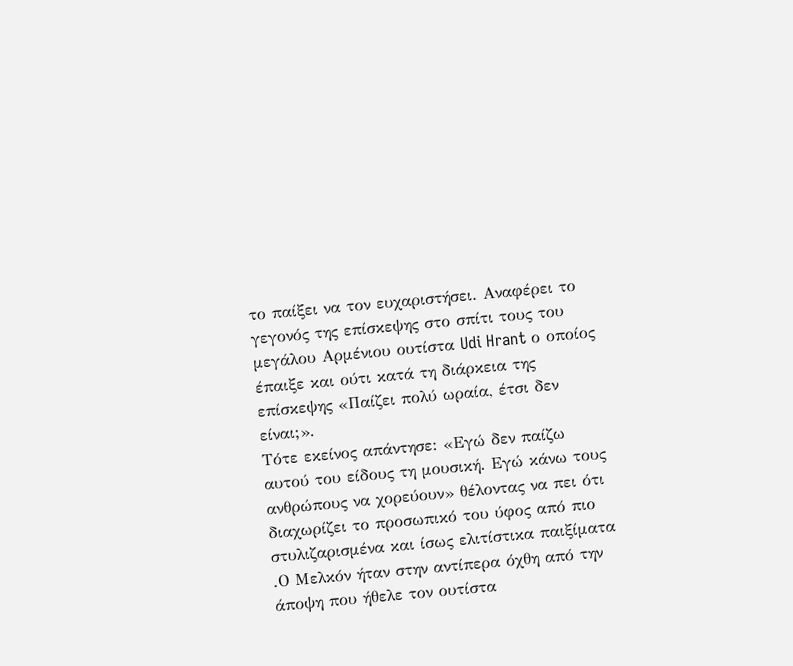το παίξει να τον ευχαριστήσει. Αναφέρει το γεγονός της επίσκεψης στο σπίτι τους του μεγάλου Αρμένιου ουτίστα Udi Hrant ο οποίος έπαιξε και ούτι κατά τη διάρκεια της επίσκεψης «Παίζει πολύ ωραία, έτσι δεν είναι;».
Τότε εκείνος απάντησε: «Εγώ δεν παίζω αυτού του είδους τη μουσική. Εγώ κάνω τους ανθρώπους να χορεύουν» θέλοντας να πει ότι διαχωρίζει το προσωπικό του ύφος από πιο στυλιζαρισμένα και ίσως ελιτίστικα παιξίματα .Ο Μελκόν ήταν στην αντίπερα όχθη από την άποψη που ήθελε τον ουτίστα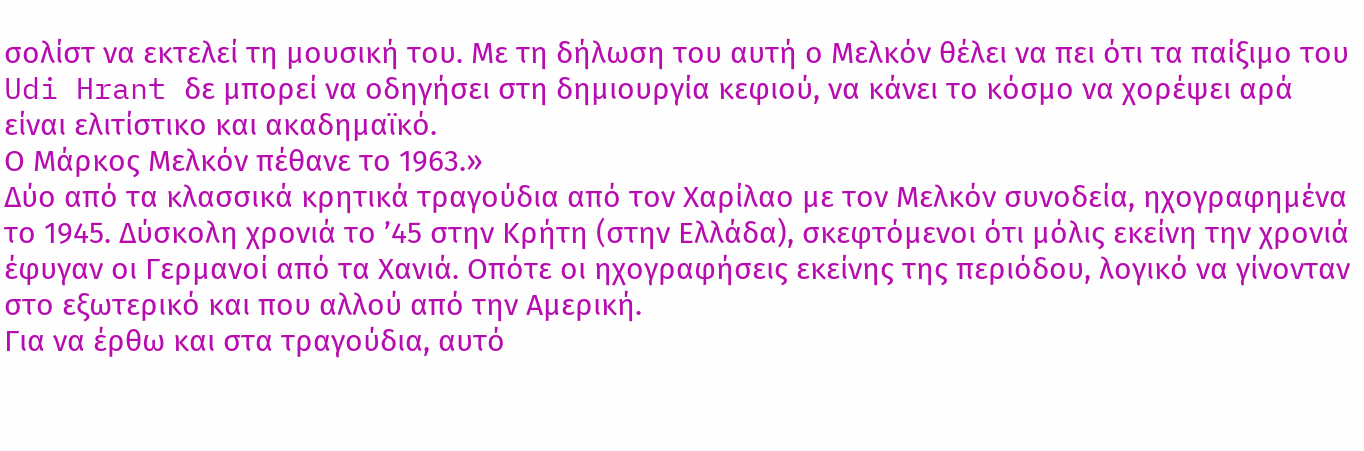σολίστ να εκτελεί τη μουσική του. Με τη δήλωση του αυτή ο Μελκόν θέλει να πει ότι τα παίξιμο του Udi Hrant δε μπορεί να οδηγήσει στη δημιουργία κεφιού, να κάνει το κόσμο να χορέψει αρά είναι ελιτίστικο και ακαδημαϊκό.
Ο Μάρκος Μελκόν πέθανε το 1963.»
Δύο από τα κλασσικά κρητικά τραγούδια από τον Χαρίλαο με τον Μελκόν συνοδεία, ηχογραφημένα το 1945. Δύσκολη χρονιά το ’45 στην Κρήτη (στην Ελλάδα), σκεφτόμενοι ότι μόλις εκείνη την χρονιά έφυγαν οι Γερμανοί από τα Χανιά. Οπότε οι ηχογραφήσεις εκείνης της περιόδου, λογικό να γίνονταν στο εξωτερικό και που αλλού από την Αμερική.
Για να έρθω και στα τραγούδια, αυτό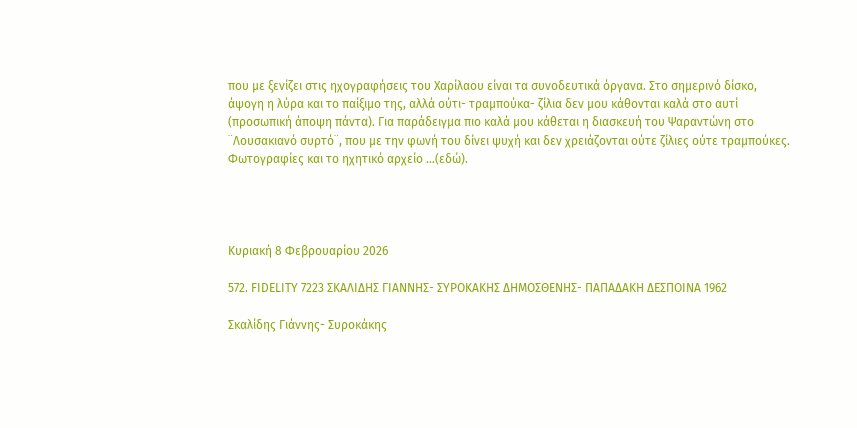που με ξενίζει στις ηχογραφήσεις του Χαρίλαου είναι τα συνοδευτικά όργανα. Στο σημερινό δίσκο, άψογη η λύρα και το παίξιμο της, αλλά ούτι- τραμπούκα- ζίλια δεν μου κάθονται καλά στο αυτί (προσωπική άποψη πάντα). Για παράδειγμα πιο καλά μου κάθεται η διασκευή του Ψαραντώνη στο ¨Λουσακιανό συρτό¨, που με την φωνή του δίνει ψυχή και δεν χρειάζονται ούτε ζίλιες ούτε τραμπούκες.
Φωτογραφίες και το ηχητικό αρχείο …(εδώ).




Κυριακή 8 Φεβρουαρίου 2026

572. FIDELITY 7223 ΣΚΑΛΙΔΗΣ ΓΙΑΝΝΗΣ- ΣΥΡΟΚΑΚΗΣ ΔΗΜΟΣΘΕΝΗΣ- ΠΑΠΑΔΑΚΗ ΔΕΣΠΟΙΝΑ 1962

Σκαλίδης Γιάννης- Συροκάκης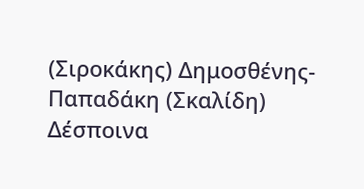(Σιροκάκης) Δημοσθένης- Παπαδάκη (Σκαλίδη) Δέσποινα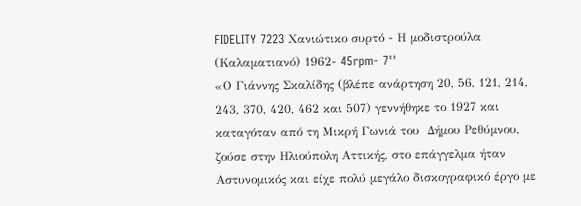FIDELITY 7223 Χανιώτικο συρτό - Η μοδιστρούλα (Καλαματιανό) 1962- 45rpm- 7''
«Ο Γιάννης Σκαλίδης (βλέπε ανάρτηση 20, 56, 121, 214, 243, 370, 420, 462 και 507) γεννήθηκε το 1927 και καταγόταν από τη Μικρή Γωνιά του  Δήμου Ρεθύμνου, ζούσε στην Ηλιούπολη Αττικής, στο επάγγελμα ήταν Αστυνομικός και είχε πολύ μεγάλο δισκογραφικό έργο με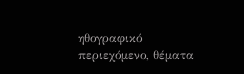ηθογραφικό περιεχόμενο, θέματα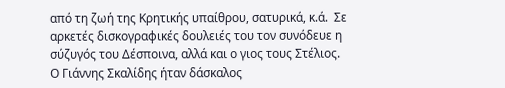από τη ζωή της Κρητικής υπαίθρου, σατυρικά, κ.ά.  Σε αρκετές δισκογραφικές δουλειές του τον συνόδευε η σύζυγός του Δέσποινα, αλλά και ο γιος τους Στέλιος.
Ο Γιάννης Σκαλίδης ήταν δάσκαλος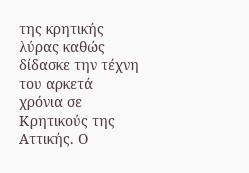της κρητικής λύρας καθώς δίδασκε την τέχνη του αρκετά χρόνια σε Κρητικούς της Αττικής. Ο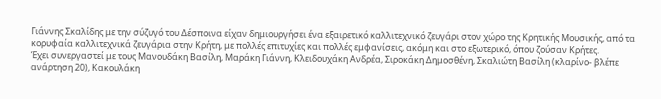Γιάννης Σκαλίδης με την σύζυγό του Δέσποινα είχαν δημιουργήσει ένα εξαιρετικό καλλιτεχνικό ζευγάρι στον χώρο της Κρητικής Μουσικής, από τα κορυφαία καλλιτεχνικά ζευγάρια στην Κρήτη, με πολλές επιτυχίες και πολλές εμφανίσεις, ακόμη και στο εξωτερικό, όπου ζούσαν Κρήτες.
Έχει συνεργαστεί με τους Μανουδάκη Βασίλη, Μαράκη Γιάννη, Κλειδουχάκη Ανδρέα, Σιροκάκη Δημοσθένη, Σκαλιώτη Βασίλη (κλαρίνο- βλέπε ανάρτηση 20), Κακουλάκη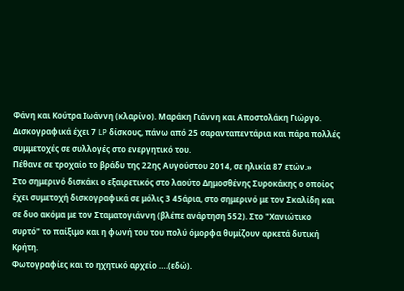Φάνη και Κούτρα Ιωάννη (κλαρίνο). Μαράκη Γιάννη και Αποστολάκη Γιώργο.
Δισκογραφικά έχει 7 LP δίσκους, πάνω από 25 σαρανταπεντάρια και πάρα πολλές συμμετοχές σε συλλογές στο ενεργητικό του.
Πέθανε σε τροχαίο το βράδυ της 22ης Αυγούστου 2014, σε ηλικία 87 ετών.»
Στο σημερινό δισκάκι ο εξαιρετικός στο λαούτο Δημοσθένης Συροκάκης ο οποίος έχει συμετοχή δισκογραφικά σε μόλις 3 45άρια, στο σημερινό με τον Σκαλίδη και σε δυο ακόμα με τον Σταματογιάννη (βλέπε ανάρτηση 552). Στο "Χανιώτικο συρτό" το παίξιμο και η φωνή του του πολύ όμορφα θυμίζουν αρκετά δυτική Κρήτη.
Φωτογραφίες και το ηχητικό αρχείο ….(εδώ).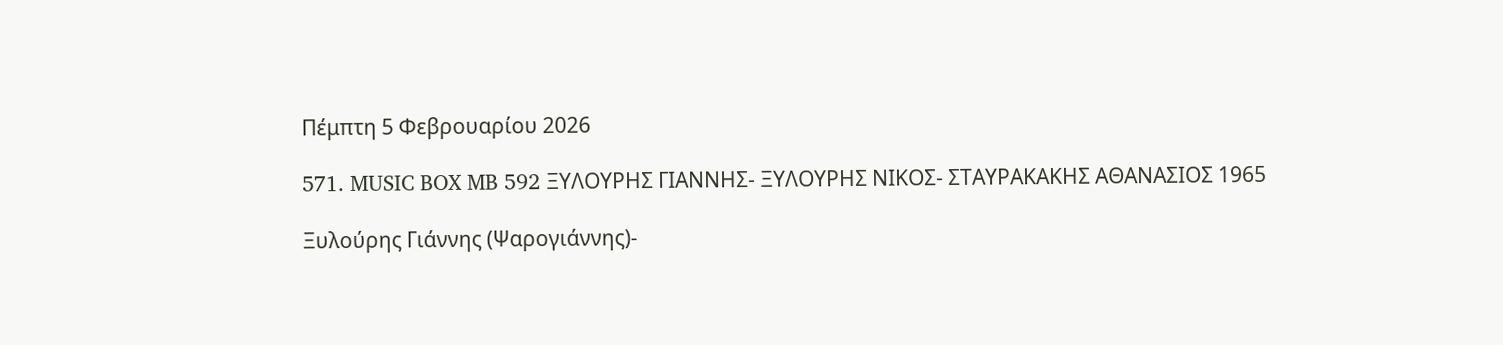Πέμπτη 5 Φεβρουαρίου 2026

571. MUSIC BOX MB 592 ΞΥΛΟΥΡΗΣ ΓΙΑΝΝΗΣ- ΞΥΛΟΥΡΗΣ ΝΙΚΟΣ- ΣΤΑΥΡΑΚΑΚΗΣ ΑΘΑΝΑΣΙΟΣ 1965

Ξυλούρης Γιάννης (Ψαρογιάννης)-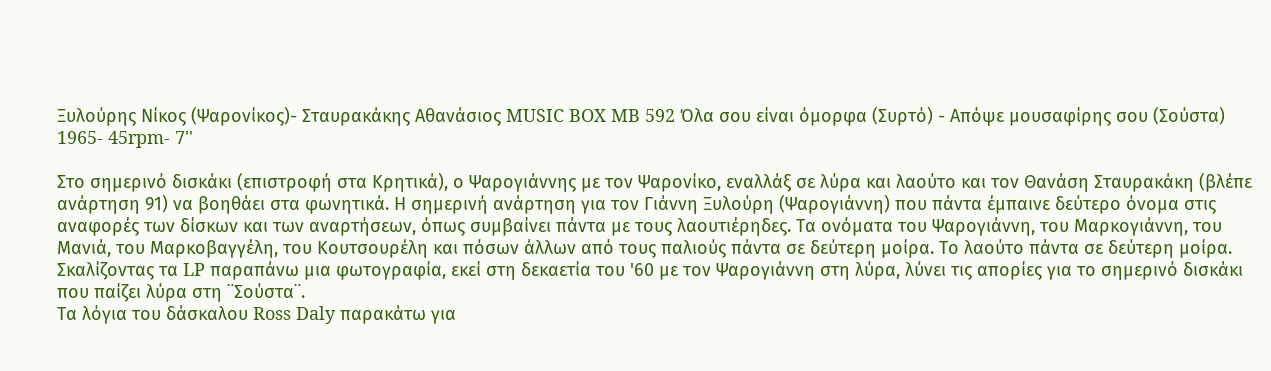Ξυλούρης Νίκος (Ψαρονίκος)- Σταυρακάκης Αθανάσιος MUSIC BOX MB 592 Όλα σου είναι όμορφα (Συρτό) - Απόψε μουσαφίρης σου (Σούστα) 1965- 45rpm- 7''

Στο σημερινό δισκάκι (επιστροφή στα Κρητικά), ο Ψαρογιάννης με τον Ψαρονίκο, εναλλάξ σε λύρα και λαούτο και τον Θανάση Σταυρακάκη (βλέπε ανάρτηση 91) να βοηθάει στα φωνητικά. Η σημερινή ανάρτηση για τον Γιάννη Ξυλούρη (Ψαρογιάννη) που πάντα έμπαινε δεύτερο όνομα στις αναφορές των δίσκων και των αναρτήσεων, όπως συμβαίνει πάντα με τους λαουτιέρηδες. Τα ονόματα του Ψαρογιάννη, του Μαρκογιάννη, του Μανιά, του Μαρκοβαγγέλη, του Κουτσουρέλη και πόσων άλλων από τους παλιούς πάντα σε δεύτερη μοίρα. Το λαούτο πάντα σε δεύτερη μοίρα.
Σκαλίζοντας τα LP παραπάνω μια φωτογραφία, εκεί στη δεκαετία του '60 με τον Ψαρογιάννη στη λύρα, λύνει τις απορίες για το σημερινό δισκάκι που παίζει λύρα στη ¨Σούστα¨.
Τα λόγια του δάσκαλου Ross Daly παρακάτω για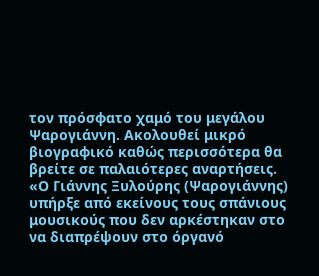τον πρόσφατο χαμό του μεγάλου Ψαρογιάννη. Ακολουθεί μικρό βιογραφικό καθώς περισσότερα θα βρείτε σε παλαιότερες αναρτήσεις.
«Ο Γιάννης Ξυλούρης (Ψαρογιάννης) υπήρξε από εκείνους τους σπάνιους μουσικούς που δεν αρκέστηκαν στο να διαπρέψουν στο όργανό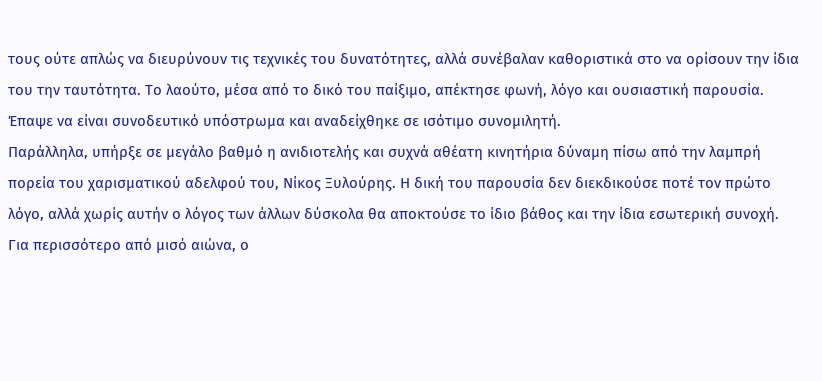τους ούτε απλώς να διευρύνουν τις τεχνικές του δυνατότητες, αλλά συνέβαλαν καθοριστικά στο να ορίσουν την ίδια του την ταυτότητα. Το λαούτο, μέσα από το δικό του παίξιμο, απέκτησε φωνή, λόγο και ουσιαστική παρουσία. Έπαψε να είναι συνοδευτικό υπόστρωμα και αναδείχθηκε σε ισότιμο συνομιλητή.
Παράλληλα, υπήρξε σε μεγάλο βαθμό η ανιδιοτελής και συχνά αθέατη κινητήρια δύναμη πίσω από την λαμπρή πορεία του χαρισματικού αδελφού του, Νίκος Ξυλούρης. Η δική του παρουσία δεν διεκδικούσε ποτέ τον πρώτο λόγο, αλλά χωρίς αυτήν ο λόγος των άλλων δύσκολα θα αποκτούσε το ίδιο βάθος και την ίδια εσωτερική συνοχή.
Για περισσότερο από μισό αιώνα, ο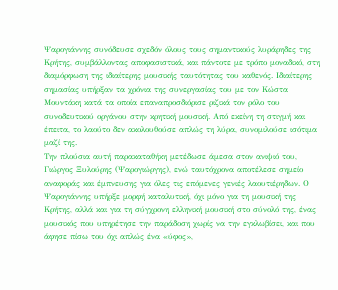Ψαρογιάννης συνόδευσε σχεδόν όλους τους σημαντικούς λυράρηδες της Κρήτης, συμβάλλοντας αποφασιστικά, και πάντοτε με τρόπο μοναδικό, στη διαμόρφωση της ιδιαίτερης μουσικής ταυτότητας του καθενός. Ιδιαίτερης σημασίας υπήρξαν τα χρόνια της συνεργασίας του με τον Κώστα Μουντάκη κατά τα οποία επαναπροσδιόρισε ριζικά τον ρόλο του συνοδευτικού οργάνου στην κρητική μουσική. Από εκείνη τη στιγμή και έπειτα, το λαούτο δεν ακολουθούσε απλώς τη λύρα, συνομιλούσε ισότιμα μαζί της.
Την πλούσια αυτή παρακαταθήκη μετέδωσε άμεσα στον ανιψιό του, Γιώργος Ξυλούρης (Ψαρογιώργης), ενώ ταυτόχρονα αποτέλεσε σημείο αναφοράς και έμπνευσης για όλες τις επόμενες γενιές λαουτιέρηδων. Ο Ψαρογιάννης υπήρξε μορφή καταλυτική, όχι μόνο για τη μουσική της Κρήτης, αλλά και για τη σύγχρονη ελληνική μουσική στο σύνολό της, ένας μουσικός που υπηρέτησε την παράδοση χωρίς να την εγκλωβίσει, και που άφησε πίσω του όχι απλώς ένα «ύφος»,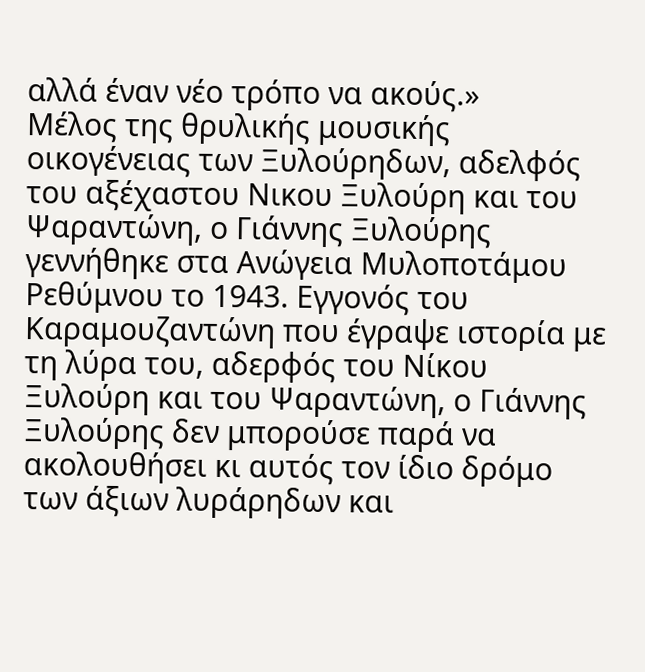αλλά έναν νέο τρόπο να ακούς.»
Μέλος της θρυλικής μουσικής οικογένειας των Ξυλούρηδων, αδελφός του αξέχαστου Νικου Ξυλούρη και του Ψαραντώνη, ο Γιάννης Ξυλούρης γεννήθηκε στα Aνώγεια Μυλοποτάμου Pεθύμνου το 1943. Εγγονός του Kαραμουζαντώνη που έγραψε ιστορία με τη λύρα του, αδερφός του Nίκου Ξυλούρη και του Ψαραντώνη, ο Γιάννης Ξυλούρης δεν μπορούσε παρά να ακολουθήσει κι αυτός τον ίδιο δρόμο των άξιων λυράρηδων και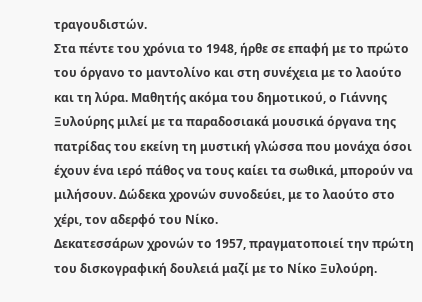τραγουδιστών.
Στα πέντε του χρόνια το 1948, ήρθε σε επαφή με το πρώτο του όργανο το μαντολίνο και στη συνέχεια με το λαούτο και τη λύρα. Μαθητής ακόμα του δημοτικού, ο Γιάννης Ξυλούρης μιλεί με τα παραδοσιακά μουσικά όργανα της πατρίδας του εκείνη τη μυστική γλώσσα που μονάχα όσοι έχουν ένα ιερό πάθος να τους καίει τα σωθικά, μπορούν να μιλήσουν. Δώδεκα χρονών συνοδεύει, με το λαούτο στο χέρι, τον αδερφό του Nίκο.
Δεκατεσσάρων χρονών το 1957, πραγματοποιεί την πρώτη του δισκογραφική δουλειά μαζί με το Nίκο Ξυλούρη.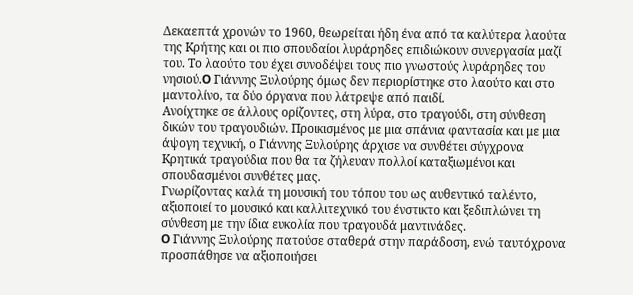Δεκαεπτά χρονών το 1960, θεωρείται ήδη ένα από τα καλύτερα λαούτα της Kρήτης και οι πιο σπουδαίοι λυράρηδες επιδιώκουν συνεργασία μαζί του. Tο λαούτο του έχει συνοδέψει τους πιο γνωστούς λυράρηδες του νησιού.O Γιάννης Ξυλούρης όμως δεν περιορίστηκε στο λαούτο και στο μαντολίνο, τα δύο όργανα που λάτρεψε από παιδί.
Ανοίχτηκε σε άλλους ορίζοντες, στη λύρα, στο τραγούδι, στη σύνθεση δικών του τραγουδιών. Προικισμένος με μια σπάνια φαντασία και με μια άψογη τεχνική, ο Γιάννης Ξυλούρης άρχισε να συνθέτει σύγχρονα Kρητικά τραγούδια που θα τα ζήλευαν πολλοί καταξιωμένοι και σπουδασμένοι συνθέτες μας.
Γνωρίζοντας καλά τη μουσική του τόπου του ως αυθεντικό ταλέντο, αξιοποιεί το μουσικό και καλλιτεχνικό του ένστικτο και ξεδιπλώνει τη σύνθεση με την ίδια ευκολία που τραγουδά μαντινάδες.
O Γιάννης Ξυλούρης πατούσε σταθερά στην παράδοση, ενώ ταυτόχρονα προσπάθησε να αξιοποιήσει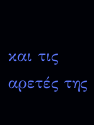και τις αρετές της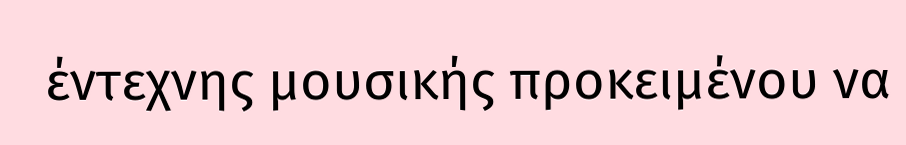έντεχνης μουσικής προκειμένου να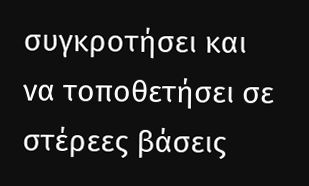συγκροτήσει και να τοποθετήσει σε στέρεες βάσεις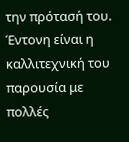την πρότασή του. Έντονη είναι η καλλιτεχνική του παρουσία με πολλές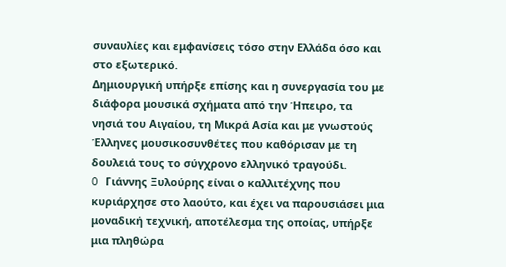συναυλίες και εμφανίσεις τόσο στην Ελλάδα όσο και στο εξωτερικό.
Δημιουργική υπήρξε επίσης και η συνεργασία του με διάφορα μουσικά σχήματα από την Ήπειρο, τα νησιά του Aιγαίου, τη Mικρά Aσία και με γνωστούς Έλληνες μουσικοσυνθέτες που καθόρισαν με τη δουλειά τους το σύγχρονο ελληνικό τραγούδι.
O Γιάννης Ξυλούρης είναι ο καλλιτέχνης που κυριάρχησε στο λαούτο, και έχει να παρουσιάσει μια μοναδική τεχνική, αποτέλεσμα της οποίας, υπήρξε μια πληθώρα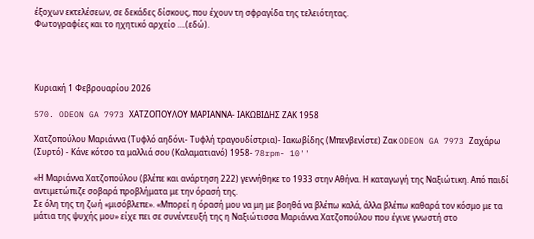έξοχων εκτελέσεων, σε δεκάδες δίσκους, που έχουν τη σφραγίδα της τελειότητας.
Φωτογραφίες και το ηχητικό αρχείο ….(εδώ).




Κυριακή 1 Φεβρουαρίου 2026

570. ODEON GA 7973 ΧΑΤΖΟΠΟΥΛΟΥ ΜΑΡΙΑΝΝΑ- ΙΑΚΩΒΙΔΗΣ ΖΑΚ 1958

Χατζοπούλου Μαριάννα (Τυφλό αηδόνι- Τυφλή τραγουδίστρια)- Ιακωβίδης (Μπενβενίστε) Ζακ ODEON GA 7973 Ζαχάρω (Συρτό) - Κάνε κότσο τα μαλλιά σου (Καλαματιανό) 1958- 78rpm- 10''

«Η Μαριάννα Χατζοπούλου (βλέπε και ανάρτηση 222) γεννήθηκε το 1933 στην Αθήνα. Η καταγωγή της Ναξιώτικη. Από παιδί αντιμετώπιζε σοβαρά προβλήματα με την όρασή της.
Σε όλη της τη ζωή «μισόβλεπε». «Μπορεί η όρασή μου να μη με βοηθά να βλέπω καλά, άλλα βλέπω καθαρά τον κόσμο με τα μάτια της ψυχής μου» είχε πει σε συνέντευξή της η Ναξιώτισσα Μαριάννα Χατζοπούλου που έγινε γνωστή στο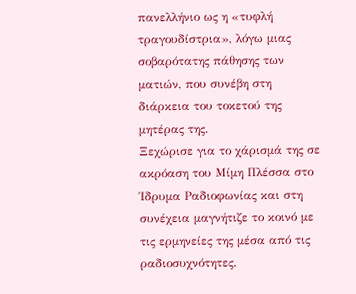πανελλήνιο ως η «τυφλή τραγουδίστρια», λόγω μιας σοβαρότατης πάθησης των ματιών, που συνέβη στη διάρκεια του τοκετού της μητέρας της.
Ξεχώρισε για το χάρισμά της σε ακρόαση του Μίμη Πλέσσα στο Ίδρυμα Ραδιοφωνίας και στη συνέχεια μαγνήτιζε το κοινό με τις ερμηνείες της μέσα από τις ραδιοσυχνότητες.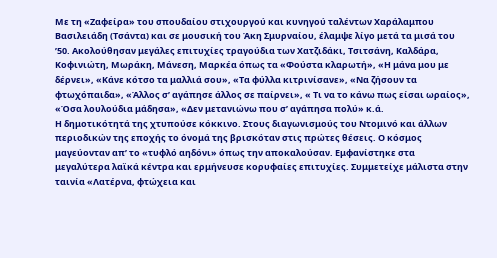Με τη «Ζαφείρα» του σπουδαίου στιχουργού και κυνηγού ταλέντων Χαράλαμπου Βασιλειάδη (Τσάντα) και σε μουσική του Άκη Σμυρναίου, έλαμψε λίγο μετά τα μισά του ’50. Ακολούθησαν μεγάλες επιτυχίες τραγούδια των Χατζιδάκι, Τσιτσάνη, Καλδάρα, Κοφινιώτη, Μωράκη, Μάνεση, Μαρκέα όπως τα «Φούστα κλαρωτή», «Η μάνα μου με δέρνει», «Κάνε κότσο τα μαλλιά σου», «Τα φύλλα κιτρινίσανε», «Να ζήσουν τα φτωχόπαιδα», «Άλλος σ’ αγάπησε άλλος σε παίρνει», « Τι να το κάνω πως είσαι ωραίος», «Όσα λουλούδια μάδησα», «Δεν μετανιώνω που σ’ αγάπησα πολύ» κ.ά.
Η δημοτικότητά της χτυπούσε κόκκινο. Στους διαγωνισμούς του Ντομινό και άλλων περιοδικών της εποχής το όνομά της βρισκόταν στις πρώτες θέσεις. Ο κόσμος μαγεύονταν απ’ το «τυφλό αηδόνι» όπως την αποκαλούσαν. Εμφανίστηκε στα μεγαλύτερα λαϊκά κέντρα και ερμήνευσε κορυφαίες επιτυχίες. Συμμετείχε μάλιστα στην ταινία «Λατέρνα, φτώχεια και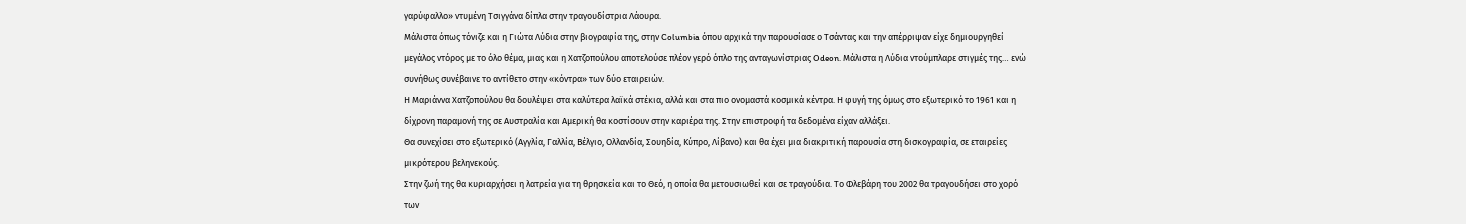γαρύφαλλο» ντυμένη Τσιγγάνα δίπλα στην τραγουδίστρια Λάουρα.
Μάλιστα όπως τόνιζε και η Γιώτα Λύδια στην βιογραφία της, στην Columbia όπου αρχικά την παρουσίασε ο Τσάντας και την απέρριψαν είχε δημιουργηθεί μεγάλος ντόρος με το όλο θέμα, μιας και η Χατζοπούλου αποτελούσε πλέον γερό όπλο της ανταγωνίστριας Odeon. Μάλιστα η Λύδια ντούμπλαρε στιγμές της… ενώ συνήθως συνέβαινε το αντίθετο στην «κόντρα» των δύο εταιρειών.
Η Μαριάννα Χατζοπούλου θα δουλέψει στα καλύτερα λαϊκά στέκια, αλλά και στα πιο ονομαστά κοσμικά κέντρα. Η φυγή της όμως στο εξωτερικό το 1961 και η δίχρονη παραμονή της σε Αυστραλία και Αμερική θα κοστίσουν στην καριέρα της. Στην επιστροφή τα δεδομένα είχαν αλλάξει.
Θα συνεχίσει στο εξωτερικό (Αγγλία, Γαλλία, Βέλγιο, Ολλανδία, Σουηδία, Κύπρο, Λίβανο) και θα έχει μια διακριτική παρουσία στη δισκογραφία, σε εταιρείες μικρότερου βεληνεκούς.
Στην ζωή της θα κυριαρχήσει η λατρεία για τη θρησκεία και το Θεό, η οποία θα μετουσιωθεί και σε τραγούδια. Το Φλεβάρη του 2002 θα τραγουδήσει στο χορό των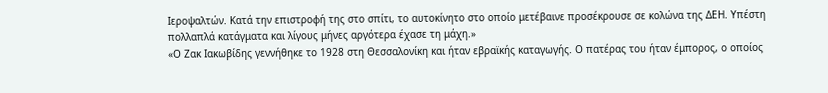Ιεροψαλτών. Κατά την επιστροφή της στο σπίτι, το αυτοκίνητο στο οποίο μετέβαινε προσέκρουσε σε κολώνα της ΔEH. Υπέστη πολλαπλά κατάγματα και λίγους μήνες αργότερα έχασε τη μάχη.»
«Ο Ζακ Ιακωβίδης γεννήθηκε το 1928 στη Θεσσαλονίκη και ήταν εβραϊκής καταγωγής. Ο πατέρας του ήταν έμπορος, ο οποίος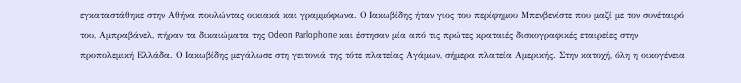εγκαταστάθηκε στην Αθήνα πουλώντας οικιακά και γραμμόφωνα. Ο Ιακωβίδης ήταν γιος του περίφημου Μπενβενίστε που μαζί με τον συνέταιρό του, Αμπραβάνελ, πήραν τα δικαιώματα της Odeon Parlophone και έστησαν μία από τις πρώτες κραταιές δισκογραφικές εταιρείες στην προπολεμική Ελλάδα. Ο Ιακωβίδης μεγάλωσε στη γειτονιά της τότε πλατείας Αγάμων, σήμερα πλατεία Αμερικής. Στην κατοχή, όλη η οικογένεια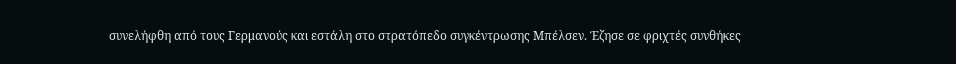συνελήφθη από τους Γερμανούς και εστάλη στο στρατόπεδο συγκέντρωσης Μπέλσεν. Έζησε σε φριχτές συνθήκες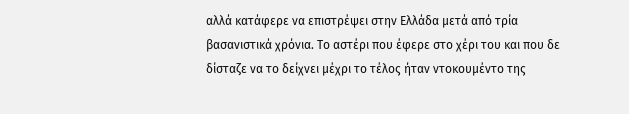αλλά κατάφερε να επιστρέψει στην Ελλάδα μετά από τρία βασανιστικά χρόνια. Το αστέρι που έφερε στο χέρι του και που δε δίσταζε να το δείχνει μέχρι το τέλος ήταν ντοκουμέντο της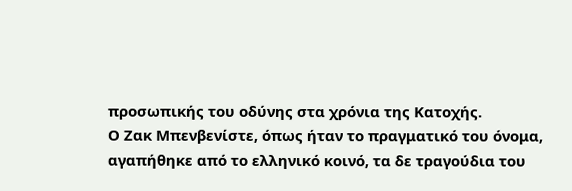προσωπικής του οδύνης στα χρόνια της Κατοχής.
Ο Ζακ Μπενβενίστε, όπως ήταν το πραγματικό του όνομα, αγαπήθηκε από το ελληνικό κοινό, τα δε τραγούδια του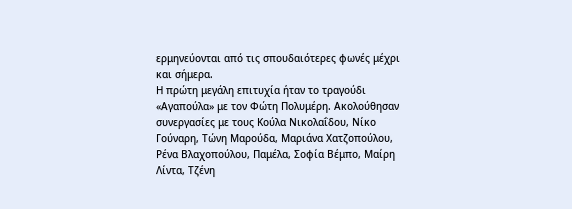ερμηνεύονται από τις σπουδαιότερες φωνές μέχρι και σήμερα.
Η πρώτη μεγάλη επιτυχία ήταν το τραγούδι «Αγαπούλα» με τον Φώτη Πολυμέρη. Ακολούθησαν συνεργασίες με τους Κούλα Νικολαΐδου, Νίκο Γούναρη, Τώνη Μαρούδα, Μαριάνα Χατζοπούλου, Ρένα Βλαχοπούλου, Παμέλα, Σοφία Βέμπο, Μαίρη Λίντα, Τζένη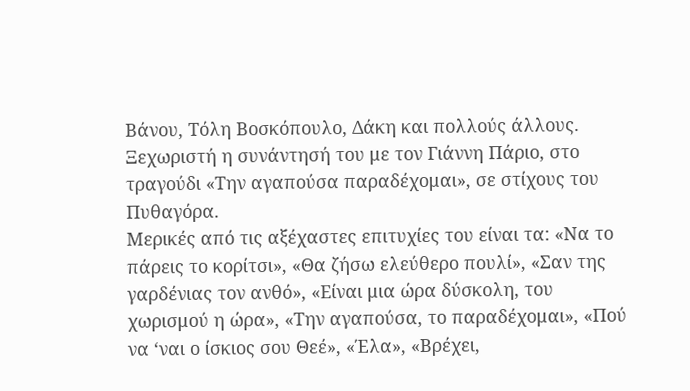Βάνου, Τόλη Βοσκόπουλο, Δάκη και πολλούς άλλους. Ξεχωριστή η συνάντησή του με τον Γιάννη Πάριο, στο τραγούδι «Την αγαπούσα παραδέχομαι», σε στίχους του Πυθαγόρα.
Μερικές από τις αξέχαστες επιτυχίες του είναι τα: «Να το πάρεις το κορίτσι», «Θα ζήσω ελεύθερο πουλί», «Σαν της γαρδένιας τον ανθό», «Είναι μια ώρα δύσκολη, του χωρισμού η ώρα», «Την αγαπούσα, το παραδέχομαι», «Πού να ‘ναι ο ίσκιος σου Θεέ», «Έλα», «Βρέχει,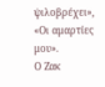ψιλοβρέχει», «Οι αμαρτίες μου».
Ο Ζακ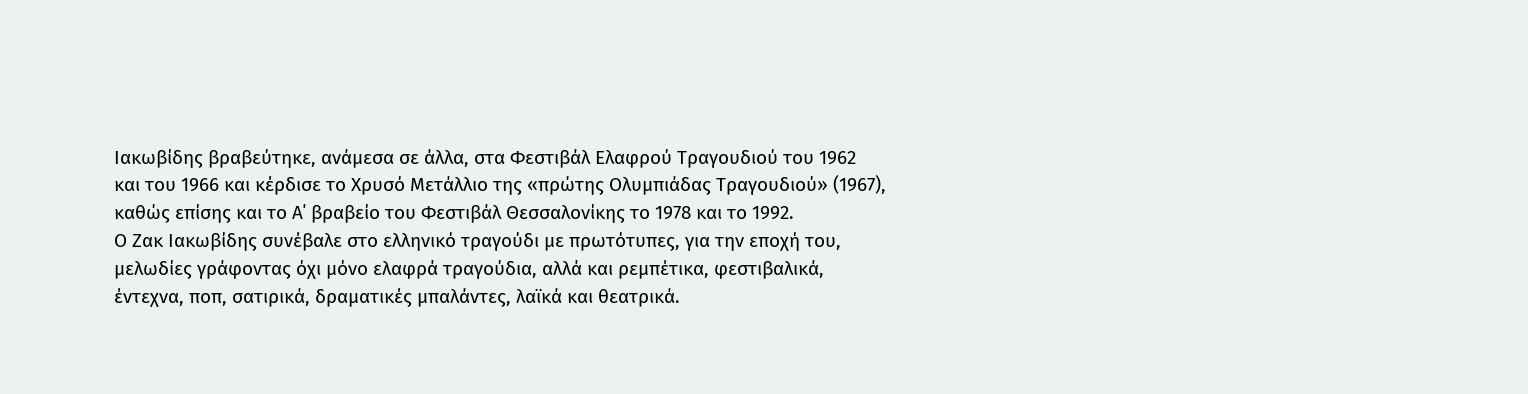Ιακωβίδης βραβεύτηκε, ανάμεσα σε άλλα, στα Φεστιβάλ Ελαφρού Τραγουδιού του 1962 και του 1966 και κέρδισε το Χρυσό Μετάλλιο της «πρώτης Ολυμπιάδας Τραγουδιού» (1967), καθώς επίσης και το Α΄ βραβείο του Φεστιβάλ Θεσσαλονίκης το 1978 και το 1992.
Ο Ζακ Ιακωβίδης συνέβαλε στο ελληνικό τραγούδι με πρωτότυπες, για την εποχή του, μελωδίες γράφοντας όχι μόνο ελαφρά τραγούδια, αλλά και ρεμπέτικα, φεστιβαλικά, έντεχνα, ποπ, σατιρικά, δραματικές μπαλάντες, λαϊκά και θεατρικά.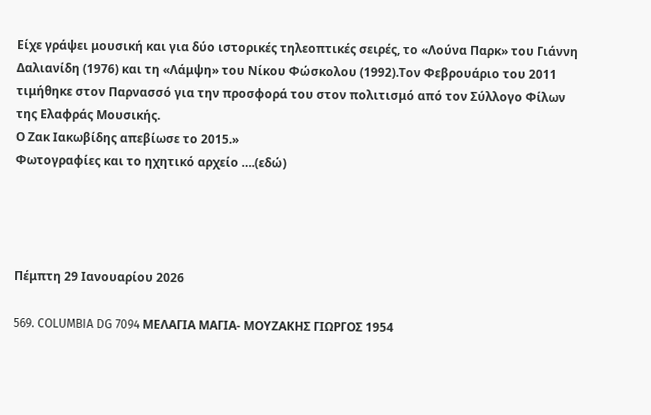Είχε γράψει μουσική και για δύο ιστορικές τηλεοπτικές σειρές, το «Λούνα Παρκ» του Γιάννη Δαλιανίδη (1976) και τη «Λάμψη» του Νίκου Φώσκολου (1992).Τον Φεβρουάριο του 2011 τιμήθηκε στον Παρνασσό για την προσφορά του στον πολιτισμό από τον Σύλλογο Φίλων της Ελαφράς Μουσικής.
Ο Ζακ Ιακωβίδης απεβίωσε το 2015.»
Φωτογραφίες και το ηχητικό αρχείο ….(εδώ)




Πέμπτη 29 Ιανουαρίου 2026

569. COLUMBIA DG 7094 ΜΕΛΑΓΙΑ ΜΑΓΙΑ- ΜΟΥΖΑΚΗΣ ΓΙΩΡΓΟΣ 1954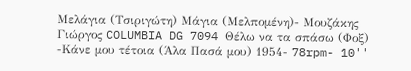Μελάγια (Τσιριγώτη) Μάγια (Μελπομένη)- Μουζάκης Γιώργος COLUMBIA DG 7094 Θέλω να τα σπάσω (Φοξ) -Κάνε μου τέτοια (Άλα Πασά μου) 1954- 78rpm- 10''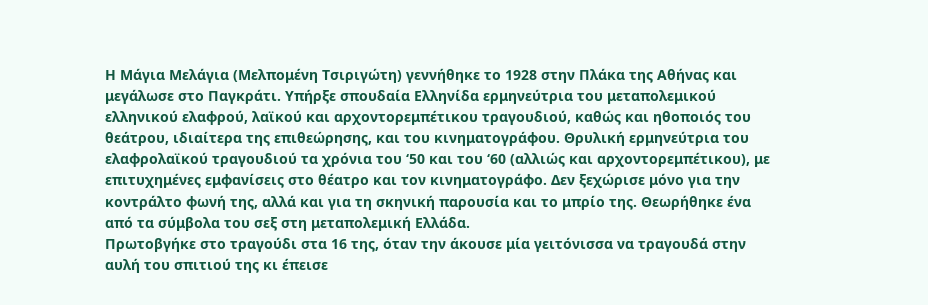Η Μάγια Μελάγια (Μελπομένη Τσιριγώτη) γεννήθηκε το 1928 στην Πλάκα της Αθήνας και μεγάλωσε στο Παγκράτι. Υπήρξε σπουδαία Ελληνίδα ερμηνεύτρια του μεταπολεμικού ελληνικού ελαφρού, λαϊκού και αρχοντορεμπέτικου τραγουδιού, καθώς και ηθοποιός του θεάτρου, ιδιαίτερα της επιθεώρησης, και του κινηματογράφου. Θρυλική ερμηνεύτρια του ελαφρολαϊκού τραγουδιού τα χρόνια του ‘50 και του ‘60 (αλλιώς και αρχοντορεμπέτικου), με επιτυχημένες εμφανίσεις στο θέατρο και τον κινηματογράφο. Δεν ξεχώρισε μόνο για την κοντράλτο φωνή της, αλλά και για τη σκηνική παρουσία και το μπρίο της. Θεωρήθηκε ένα από τα σύμβολα του σεξ στη μεταπολεμική Ελλάδα.
Πρωτοβγήκε στο τραγούδι στα 16 της, όταν την άκουσε μία γειτόνισσα να τραγουδά στην αυλή του σπιτιού της κι έπεισε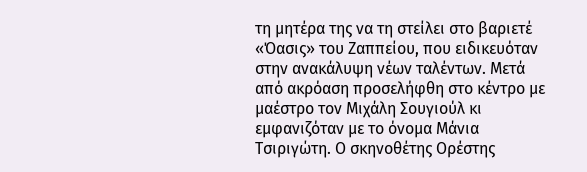τη μητέρα της να τη στείλει στο βαριετέ «Όασις» του Ζαππείου, που ειδικευόταν στην ανακάλυψη νέων ταλέντων. Μετά από ακρόαση προσελήφθη στο κέντρο με μαέστρο τον Μιχάλη Σουγιούλ κι εμφανιζόταν με το όνομα Μάνια Τσιριγώτη. Ο σκηνοθέτης Ορέστης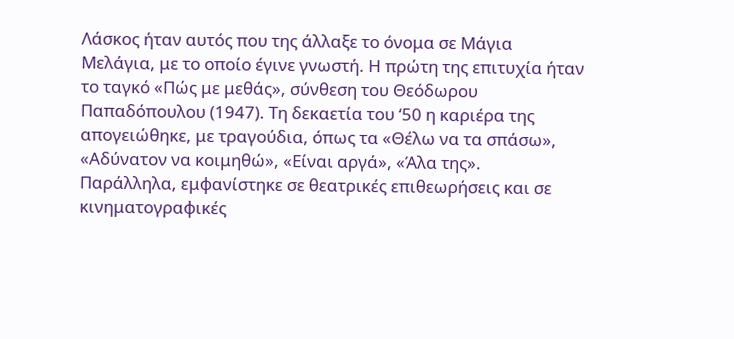Λάσκος ήταν αυτός που της άλλαξε το όνομα σε Μάγια Μελάγια, με το οποίο έγινε γνωστή. Η πρώτη της επιτυχία ήταν το ταγκό «Πώς με μεθάς», σύνθεση του Θεόδωρου Παπαδόπουλου (1947). Τη δεκαετία του ‘50 η καριέρα της απογειώθηκε, με τραγούδια, όπως τα «Θέλω να τα σπάσω», «Αδύνατον να κοιμηθώ», «Είναι αργά», «Άλα της».
Παράλληλα, εμφανίστηκε σε θεατρικές επιθεωρήσεις και σε κινηματογραφικές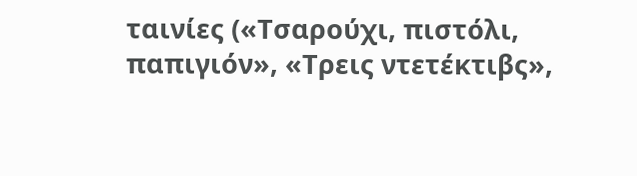ταινίες («Τσαρούχι, πιστόλι, παπιγιόν», «Τρεις ντετέκτιβς»,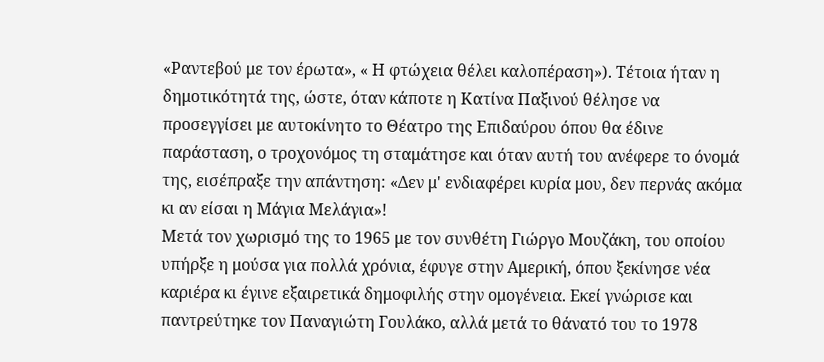«Ραντεβού με τον έρωτα», « Η φτώχεια θέλει καλοπέραση»). Τέτοια ήταν η δημοτικότητά της, ώστε, όταν κάποτε η Κατίνα Παξινού θέλησε να προσεγγίσει με αυτοκίνητο το Θέατρο της Επιδαύρου όπου θα έδινε παράσταση, ο τροχονόμος τη σταμάτησε και όταν αυτή του ανέφερε το όνομά της, εισέπραξε την απάντηση: «Δεν μ' ενδιαφέρει κυρία μου, δεν περνάς ακόμα κι αν είσαι η Μάγια Μελάγια»!
Μετά τον χωρισμό της το 1965 με τον συνθέτη Γιώργο Μουζάκη, του οποίου υπήρξε η μούσα για πολλά χρόνια, έφυγε στην Αμερική, όπου ξεκίνησε νέα καριέρα κι έγινε εξαιρετικά δημοφιλής στην ομογένεια. Εκεί γνώρισε και παντρεύτηκε τον Παναγιώτη Γουλάκο, αλλά μετά το θάνατό του το 1978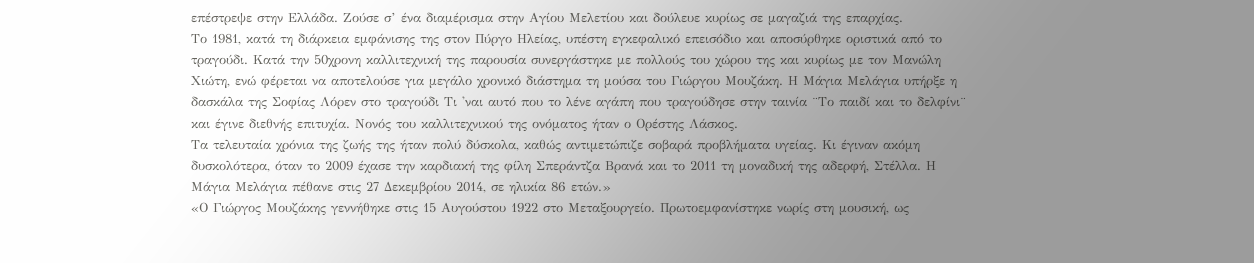επέστρεψε στην Ελλάδα. Ζούσε σ’ ένα διαμέρισμα στην Αγίου Μελετίου και δούλευε κυρίως σε μαγαζιά της επαρχίας.
Το 1981, κατά τη διάρκεια εμφάνισης της στον Πύργο Ηλείας, υπέστη εγκεφαλικό επεισόδιο και αποσύρθηκε οριστικά από το τραγούδι. Κατά την 50χρονη καλλιτεχνική της παρουσία συνεργάστηκε με πολλούς του χώρου της και κυρίως με τον Μανώλη Χιώτη, ενώ φέρεται να αποτελούσε για μεγάλο χρονικό διάστημα τη μούσα του Γιώργου Μουζάκη. Η Μάγια Μελάγια υπήρξε η δασκάλα της Σοφίας Λόρεν στο τραγούδι Τι 'ναι αυτό που το λένε αγάπη που τραγούδησε στην ταινία ¨Το παιδί και το δελφίνι¨ και έγινε διεθνής επιτυχία. Νονός του καλλιτεχνικού της ονόματος ήταν ο Ορέστης Λάσκος.
Τα τελευταία χρόνια της ζωής της ήταν πολύ δύσκολα, καθώς αντιμετώπιζε σοβαρά προβλήματα υγείας. Κι έγιναν ακόμη δυσκολότερα, όταν το 2009 έχασε την καρδιακή της φίλη Σπεράντζα Βρανά και το 2011 τη μοναδική της αδερφή, Στέλλα. Η Μάγια Μελάγια πέθανε στις 27 Δεκεμβρίου 2014, σε ηλικία 86 ετών.»
«Ο Γιώργος Μουζάκης γεννήθηκε στις 15 Αυγούστου 1922 στο Μεταξουργείο. Πρωτοεμφανίστηκε νωρίς στη μουσική, ως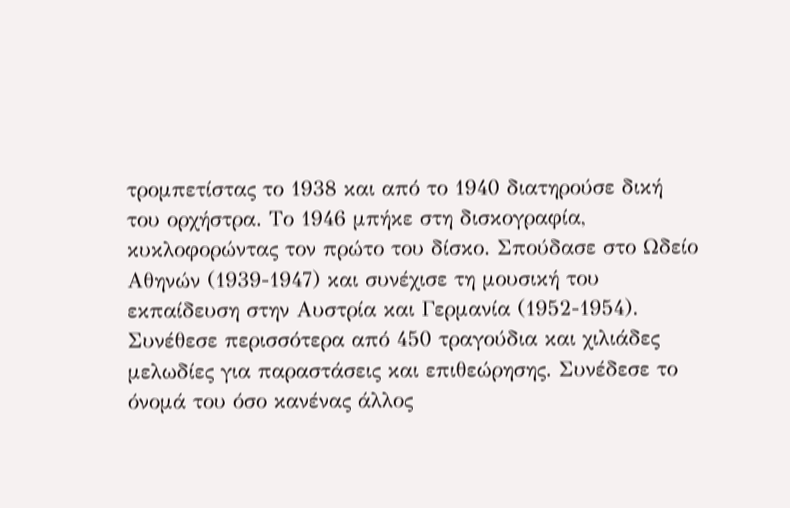τρομπετίστας το 1938 και από το 1940 διατηρούσε δική του ορχήστρα. Το 1946 μπήκε στη δισκογραφία, κυκλοφορώντας τον πρώτο του δίσκο. Σπούδασε στο Ωδείο Αθηνών (1939-1947) και συνέχισε τη μουσική του εκπαίδευση στην Αυστρία και Γερμανία (1952-1954).
Συνέθεσε περισσότερα από 450 τραγούδια και χιλιάδες μελωδίες για παραστάσεις και επιθεώρησης. Συνέδεσε το όνομά του όσο κανένας άλλος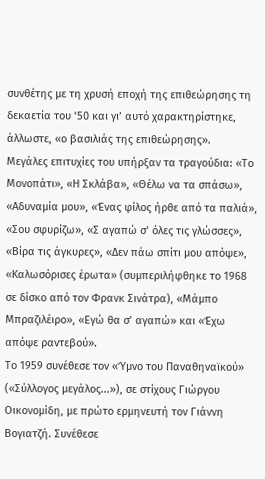συνθέτης με τη χρυσή εποχή της επιθεώρησης τη δεκαετία του ‘50 και γι’ αυτό χαρακτηρίστηκε, άλλωστε, «ο βασιλιάς της επιθεώρησης».
Μεγάλες επιτυχίες του υπήρξαν τα τραγούδια: «Το Μονοπάτι», «Η Σκλάβα», «Θέλω να τα σπάσω», «Αδυναμία μου», «Ένας φίλος ήρθε από τα παλιά», «Σου σφυρίζω», «Σ αγαπώ σ’ όλες τις γλώσσες», «Βίρα τις άγκυρες», «Δεν πάω σπίτι μου απόψε», «Καλωσόρισες έρωτα» (συμπεριλήφθηκε το 1968 σε δίσκο από τον Φρανκ Σινάτρα), «Μάμπο Μπραζιλέιρο», «Εγώ θα σ’ αγαπώ» και «Έχω απόψε ραντεβού».
Το 1959 συνέθεσε τον «Ύμνο του Παναθηναϊκού» («Σύλλογος μεγάλος...»), σε στίχους Γιώργου Οικονομίδη, με πρώτο ερμηνευτή τον Γιάννη Βογιατζή. Συνέθεσε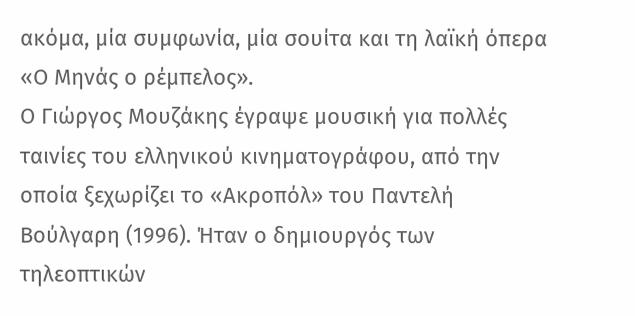ακόμα, μία συμφωνία, μία σουίτα και τη λαϊκή όπερα «Ο Μηνάς ο ρέμπελος».
Ο Γιώργος Μουζάκης έγραψε μουσική για πολλές ταινίες του ελληνικού κινηματογράφου, από την οποία ξεχωρίζει το «Ακροπόλ» του Παντελή Βούλγαρη (1996). Ήταν ο δημιουργός των τηλεοπτικών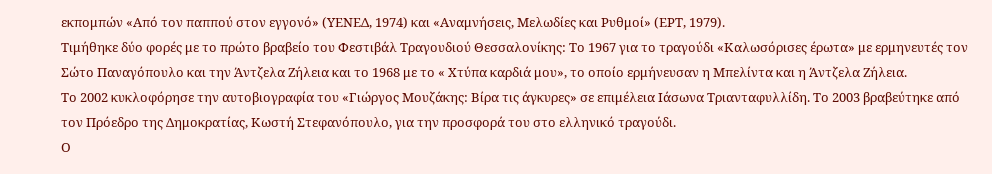εκπομπών «Από τον παππού στον εγγονό» (ΥΕΝΕΔ, 1974) και «Αναμνήσεις, Μελωδίες και Ρυθμοί» (ΕΡΤ, 1979).
Τιμήθηκε δύο φορές με το πρώτο βραβείο του Φεστιβάλ Τραγουδιού Θεσσαλονίκης: Το 1967 για το τραγούδι «Καλωσόρισες έρωτα» με ερμηνευτές τον Σώτο Παναγόπουλο και την Άντζελα Ζήλεια και το 1968 με το « Χτύπα καρδιά μου», το οποίο ερμήνευσαν η Μπελίντα και η Άντζελα Ζήλεια.
Το 2002 κυκλοφόρησε την αυτοβιογραφία του «Γιώργος Μουζάκης: Βίρα τις άγκυρες» σε επιμέλεια Ιάσωνα Τριανταφυλλίδη. Το 2003 βραβεύτηκε από τον Πρόεδρο της Δημοκρατίας, Κωστή Στεφανόπουλο, για την προσφορά του στο ελληνικό τραγούδι.
Ο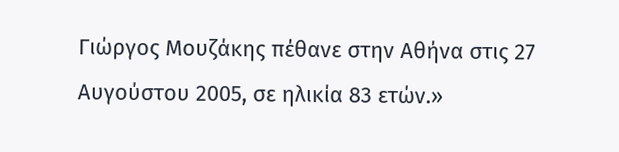Γιώργος Μουζάκης πέθανε στην Αθήνα στις 27 Αυγούστου 2005, σε ηλικία 83 ετών.»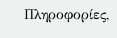Πληροφορίες,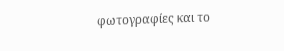φωτογραφίες και το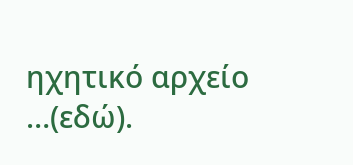ηχητικό αρχείο …(εδώ).